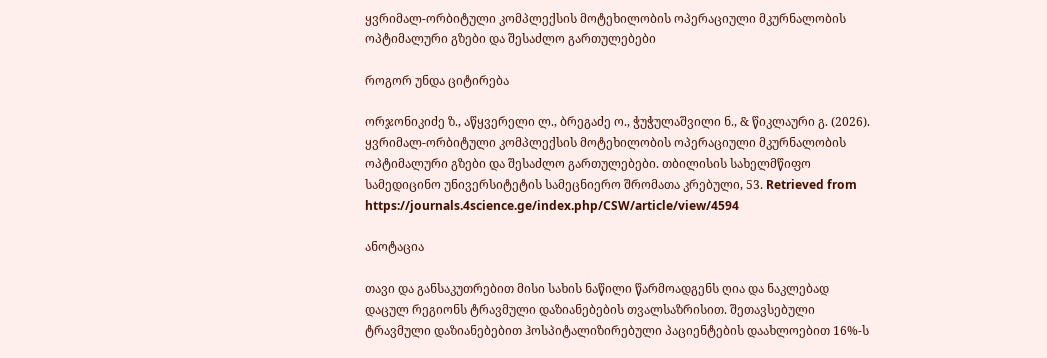ყვრიმალ-ორბიტული კომპლექსის მოტეხილობის ოპერაციული მკურნალობის ოპტიმალური გზები და შესაძლო გართულებები

როგორ უნდა ციტირება

ორჯონიკიძე ზ., აწყვერელი ლ., ბრეგაძე ო., ჭუჭულაშვილი ნ., & წიკლაური გ. (2026). ყვრიმალ-ორბიტული კომპლექსის მოტეხილობის ოპერაციული მკურნალობის ოპტიმალური გზები და შესაძლო გართულებები. თბილისის სახელმწიფო სამედიცინო უნივერსიტეტის სამეცნიერო შრომათა კრებული, 53. Retrieved from https://journals.4science.ge/index.php/CSW/article/view/4594

ანოტაცია

თავი და განსაკუთრებით მისი სახის ნაწილი წარმოადგენს ღია და ნაკლებად დაცულ რეგიონს ტრავმული დაზიანებების თვალსაზრისით. შეთავსებული ტრავმული დაზიანებებით ჰოსპიტალიზირებული პაციენტების დაახლოებით 16%-ს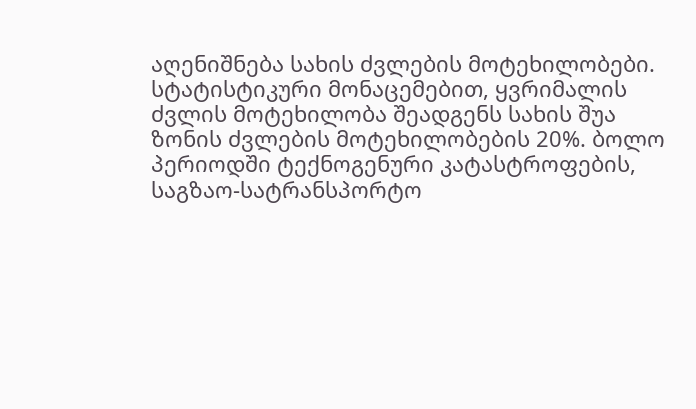აღენიშნება სახის ძვლების მოტეხილობები. სტატისტიკური მონაცემებით, ყვრიმალის ძვლის მოტეხილობა შეადგენს სახის შუა ზონის ძვლების მოტეხილობების 20%. ბოლო პერიოდში ტექნოგენური კატასტროფების, საგზაო-სატრანსპორტო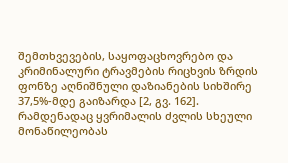შემთხვევების, საყოფაცხოვრებო და კრიმინალური ტრავმების რიცხვის ზრდის ფონზე აღნიშნული დაზიანების სიხშირე 37,5%-მდე გაიზარდა [2, გვ. 162]. რამდენადაც ყვრიმალის ძვლის სხეული მონაწილეობას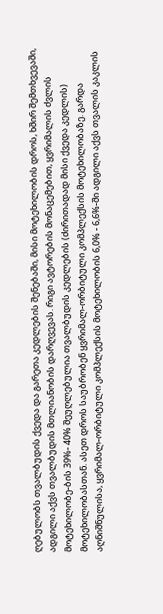ღებულობს თვალბუდის ქვედა და გარეთა კედლების შენებაში, მისი მოტეხილობის დროს, ხშირ შემთხვევაში, ადგილი აქვს თვალბუდის მთლიანობის დარღვევას. რიგი ავტორების მონაცემებით, ყვრიმალის ძვლის მოტეხილობე-ბის 39%- 40% შეუღლებულია თვალბუდის კედლების (ძირითადად მისი ქვედა კედლის) მოტეხილობასთან. ასეთ დროს საუბრობენ ყვრიმალ-ორბიტული კომპლექსის მოტეხილობაზე. გარდა აღნიშნულისა, ყვრიმალ-ორბიტული კომპლექსის მოტეხილობის 6,0% - 6,6%-ში ადგილი აქვს თვალის კაკლის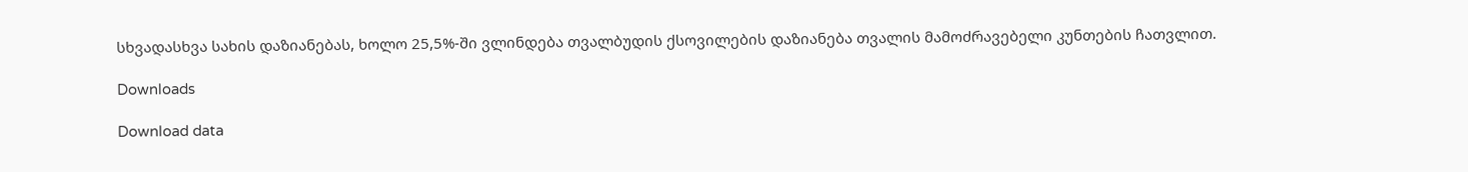სხვადასხვა სახის დაზიანებას, ხოლო 25,5%-ში ვლინდება თვალბუდის ქსოვილების დაზიანება თვალის მამოძრავებელი კუნთების ჩათვლით.

Downloads

Download data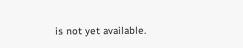is not yet available.